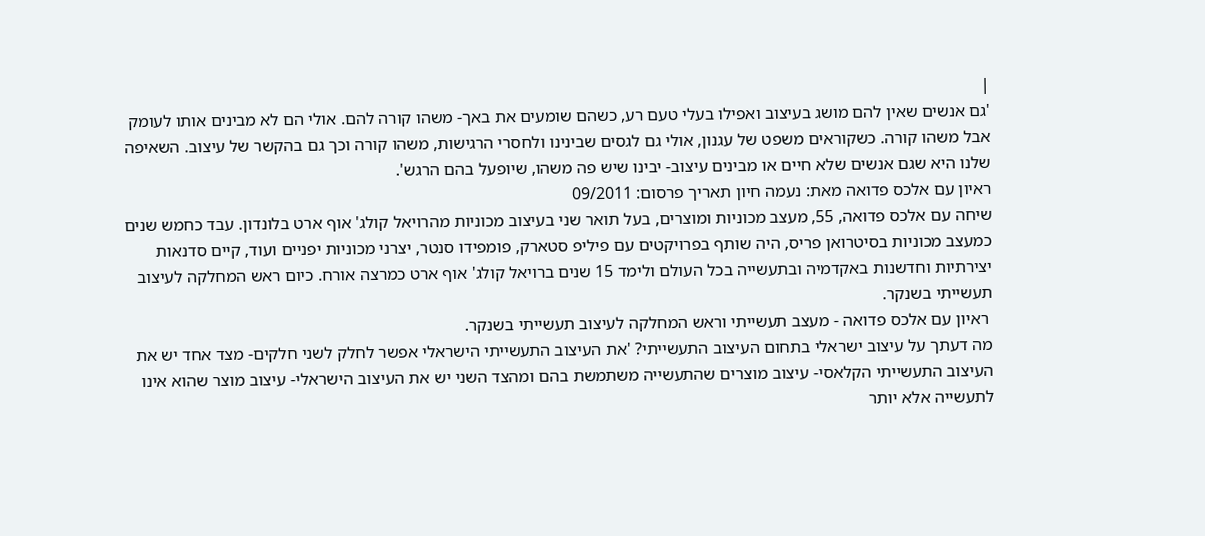|
'גם אנשים שאין להם מושג בעיצוב ואפילו בעלי טעם רע, כשהם שומעים את באך- משהו קורה להם. אולי הם לא מבינים אותו לעומק אבל משהו קורה. כשקוראים משפט של עגנון, אולי גם לגסים שבינינו ולחסרי הרגישות, משהו קורה וכך גם בהקשר של עיצוב. השאיפה שלנו היא שגם אנשים שלא חיים או מבינים עיצוב- יבינו שיש פה משהו, שיופעל בהם הרגש'.
ראיון עם אלכס פדואה מאת: נעמה חיון תאריך פרסום: 09/2011
שיחה עם אלכס פדואה, 55, מעצב מכוניות ומוצרים, בעל תואר שני בעיצוב מכוניות מהרויאל קולג' אוף ארט בלונדון. עבד כחמש שנים כמעצב מכוניות בסיטרואן פריס, היה שותף בפרויקטים עם פיליפ סטארק, פומפידו סנטר, יצרני מכוניות יפניים ועוד, קיים סדנאות יצירתיות וחדשנות באקדמיה ובתעשייה בכל העולם ולימד 15 שנים ברויאל קולג' אוף ארט כמרצה אורח. כיום ראש המחלקה לעיצוב תעשייתי בשנקר.
 ראיון עם אלכס פדואה - מעצב תעשייתי וראש המחלקה לעיצוב תעשייתי בשנקר.
מה דעתך על עיצוב ישראלי בתחום העיצוב התעשייתי? 'את העיצוב התעשייתי הישראלי אפשר לחלק לשני חלקים- מצד אחד יש את העיצוב התעשייתי הקלאסי- עיצוב מוצרים שהתעשייה משתמשת בהם ומהצד השני יש את העיצוב הישראלי- עיצוב מוצר שהוא אינו לתעשייה אלא יותר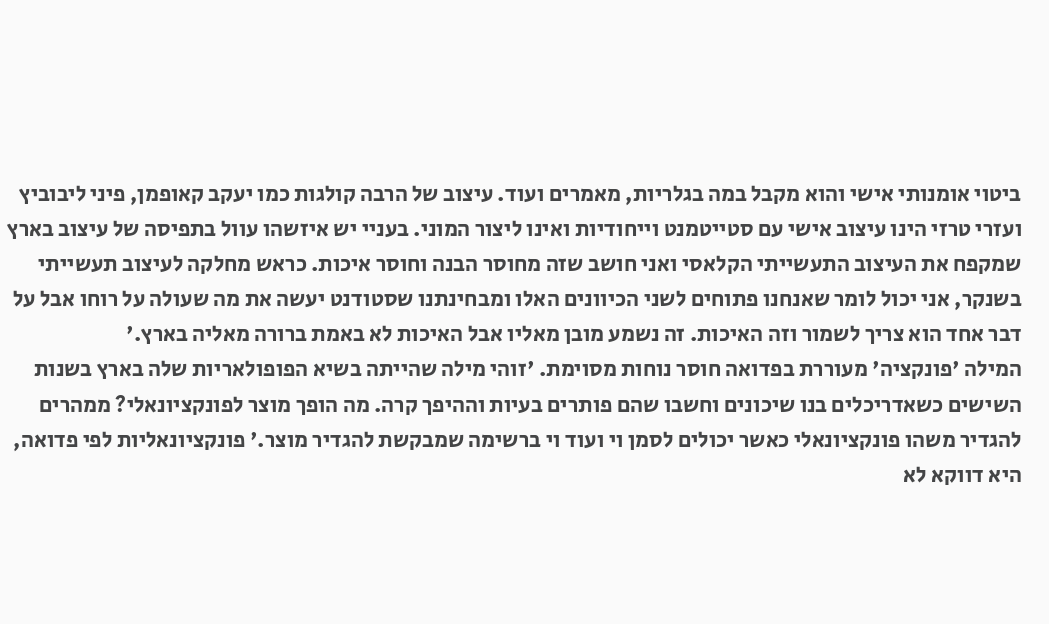ביטוי אומנותי אישי והוא מקבל במה בגלריות, מאמרים ועוד. עיצוב של הרבה קולגות כמו יעקב קאופמן, פיני ליבוביץ ועזרי טרזי הינו עיצוב אישי עם סטייטמנט וייחודיות ואינו ליצור המוני. בעניי יש איזשהו עוול בתפיסה של עיצוב בארץ שמקפח את העיצוב התעשייתי הקלאסי ואני חושב שזה מחוסר הבנה וחוסר איכות. כראש מחלקה לעיצוב תעשייתי בשנקר, אני יכול לומר שאנחנו פתוחים לשני הכיוונים האלו ומבחינתנו שסטודנט יעשה את מה שעולה על רוחו אבל על דבר אחד הוא צריך לשמור וזה האיכות. זה נשמע מובן מאליו אבל האיכות לא באמת ברורה מאליה בארץ.'
המילה 'פונקציה' מעוררת בפדואה חוסר נוחות מסוימת. 'זוהי מילה שהייתה בשיא הפופולאריות שלה בארץ בשנות השישים כשאדריכלים בנו שיכונים וחשבו שהם פותרים בעיות וההיפך קרה. מה הופך מוצר לפונקציונאלי? ממהרים להגדיר משהו פונקציונאלי כאשר יכולים לסמן וי ועוד וי ברשימה שמבקשת להגדיר מוצר.' פונקציונאליות לפי פדואה, היא דווקא לא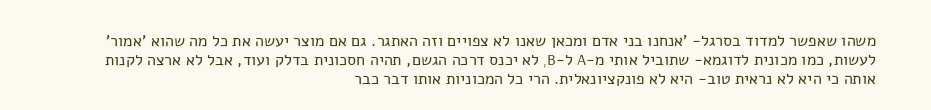משהו שאפשר למדוד בסרגל- 'אנחנו בני אדם ומכאן שאנו לא צפויים וזה האתגר. גם אם מוצר יעשה את כל מה שהוא 'אמור' לעשות, כמו מכונית לדוגמא- שתוביל אותי מ-A ל-B, לא יכנס דרכה הגשם, תהיה חסכונית בדלק ועוד, אבל לא ארצה לקנות אותה כי היא לא נראית טוב- היא לא פונקציונאלית. הרי כל המכוניות אותו דבר כבר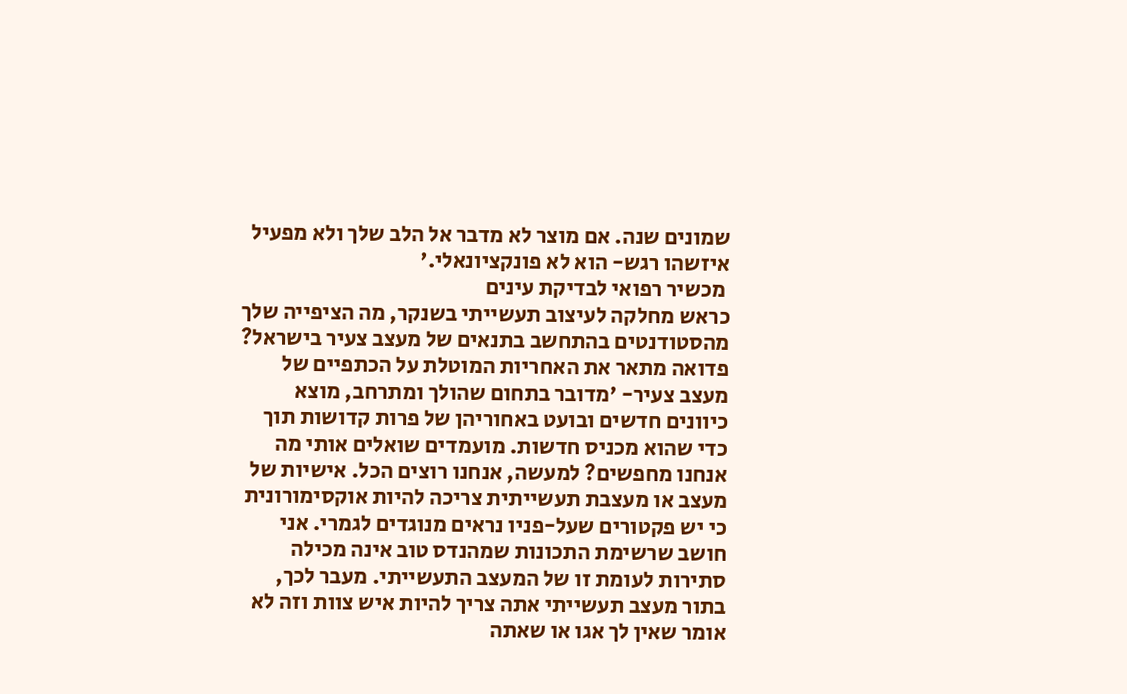שמונים שנה. אם מוצר לא מדבר אל הלב שלך ולא מפעיל איזשהו רגש- הוא לא פונקציונאלי.'
 מכשיר רפואי לבדיקת עינים
כראש מחלקה לעיצוב תעשייתי בשנקר, מה הציפייה שלך מהסטודנטים בהתחשב בתנאים של מעצב צעיר בישראל? פדואה מתאר את האחריות המוטלת על הכתפיים של מעצב צעיר- 'מדובר בתחום שהולך ומתרחב, מוצא כיוונים חדשים ובועט באחוריהן של פרות קדושות תוך כדי שהוא מכניס חדשות. מועמדים שואלים אותי מה אנחנו מחפשים? למעשה, אנחנו רוצים הכל. אישיות של מעצב או מעצבת תעשייתית צריכה להיות אוקסימורונית כי יש פקטורים שעל-פניו נראים מנוגדים לגמרי. אני חושב שרשימת התכונות שמהנדס טוב אינה מכילה סתירות לעומת זו של המעצב התעשייתי. מעבר לכך, בתור מעצב תעשייתי אתה צריך להיות איש צוות וזה לא אומר שאין לך אגו או שאתה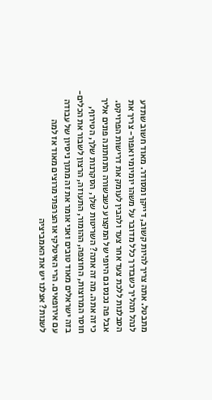מתבטל. אתה צריך להיות קשוב, דייקן ומסודר. מאוד חשוב שתדע לנהל תהליך כשבדרך כלל מדובר על משהו יומיומי ואפור- צריך את הסבלנות ללכת צעד אחר צעד ולהבין לעומק את דרישות הפרויקט. אבל פה נכנס גם היופי של המקצוע כשבשורה התחתונה פונים אליך כי זה אתה. מה זה אתה? השריטות שלך, הסקרנות שלך, הטירוף, חוסר המרוצות, החוצפה, ההומור, התעוזה, הרצון לשבור את הכלים- בזה ישראלים מאוד טובים ואני אומר את זה מתוך ניסיון של עבודה עם אירופאים. הרי האיטלקי או הצרפתי מרוצים מאוד אז למה לשנות? אצלנו יש את האמביציה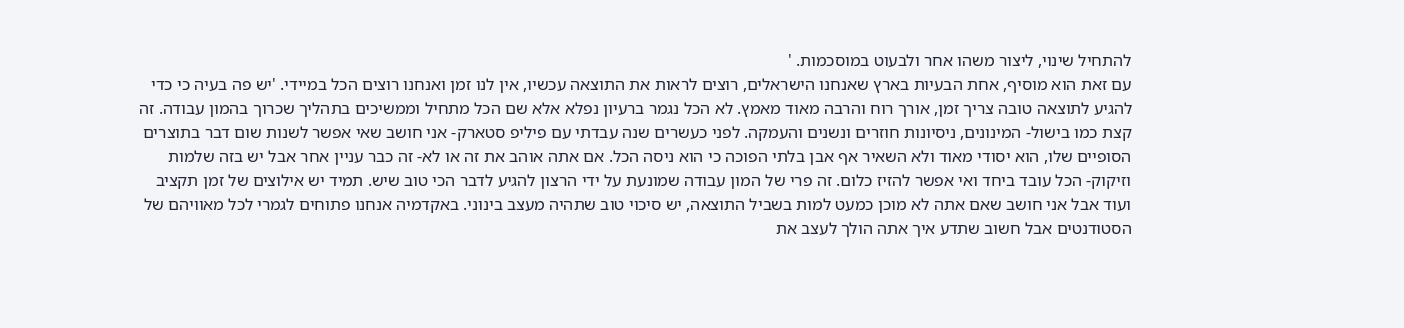להתחיל שינוי, ליצור משהו אחר ולבעוט במוסכמות. '
עם זאת הוא מוסיף, אחת הבעיות בארץ שאנחנו הישראלים, רוצים לראות את התוצאה עכשיו, אין לנו זמן ואנחנו רוצים הכל במיידי. 'יש פה בעיה כי כדי להגיע לתוצאה טובה צריך זמן, אורך רוח והרבה מאוד מאמץ. לא הכל נגמר ברעיון נפלא אלא שם הכל מתחיל וממשיכים בתהליך שכרוך בהמון עבודה. זה קצת כמו בישול- המינונים, ניסיונות חוזרים ונשנים והעמקה. לפני כעשרים שנה עבדתי עם פיליפ סטארק- אני חושב שאי אפשר לשנות שום דבר בתוצרים הסופיים שלו, הוא יסודי מאוד ולא השאיר אף אבן בלתי הפוכה כי הוא ניסה הכל. אם אתה אוהב את זה או לא- זה כבר עניין אחר אבל יש בזה שלמות וזיקוק- הכל עובד ביחד ואי אפשר להזיז כלום. זה פרי של המון עבודה שמונעת על ידי הרצון להגיע לדבר הכי טוב שיש. תמיד יש אילוצים של זמן תקציב ועוד אבל אני חושב שאם אתה לא מוכן כמעט למות בשביל התוצאה, יש סיכוי טוב שתהיה מעצב בינוני. באקדמיה אנחנו פתוחים לגמרי לכל מאוויהם של הסטודנטים אבל חשוב שתדע איך אתה הולך לעצב את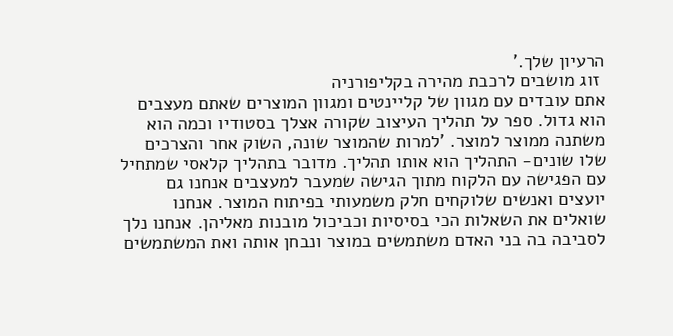הרעיון שלך.'
 זוג מושבים לרכבת מהירה בקליפורניה
אתם עובדים עם מגוון של קליינטים ומגוון המוצרים שאתם מעצבים הוא גדול. ספר על תהליך העיצוב שקורה אצלך בסטודיו וכמה הוא משתנה ממוצר למוצר. 'למרות שהמוצר שונה, השוק אחר והצרכים שלו שונים- התהליך הוא אותו תהליך. מדובר בתהליך קלאסי שמתחיל עם הפגישה עם הלקוח מתוך הגישה שמעבר למעצבים אנחנו גם יועצים ואנשים שלוקחים חלק משמעותי בפיתוח המוצר. אנחנו שואלים את השאלות הכי בסיסיות וכביכול מובנות מאליהן. אנחנו נלך לסביבה בה בני האדם משתמשים במוצר ונבחן אותה ואת המשתמשים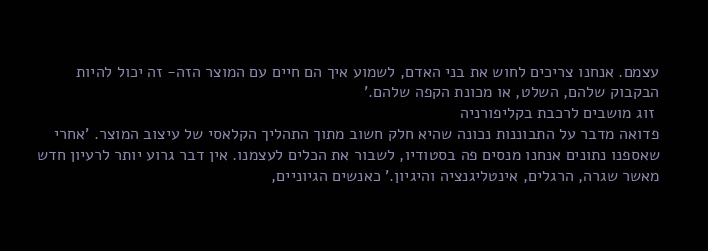עצמם. אנחנו צריכים לחוש את בני האדם, לשמוע איך הם חיים עם המוצר הזה- זה יכול להיות הבקבוק שלהם, השלט, או מכונת הקפה שלהם.'
 זוג מושבים לרכבת בקליפורניה
פדואה מדבר על התבוננות נכונה שהיא חלק חשוב מתוך התהליך הקלאסי של עיצוב המוצר. 'אחרי שאספנו נתונים אנחנו מנסים פה בסטודיו, לשבור את הכלים לעצמנו. אין דבר גרוע יותר לרעיון חדש מאשר שגרה, הרגלים, אינטליגנציה והיגיון.' כאנשים הגיוניים,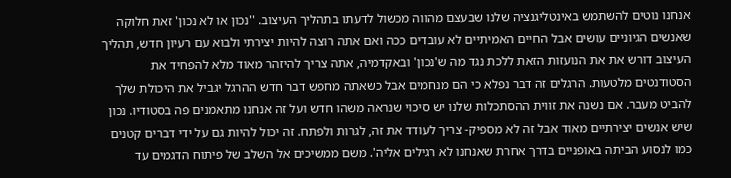אנחנו נוטים להשתמש באינטליגנציה שלנו שבעצם מהווה מכשול לדעתו בתהליך העיצוב. ''נכון או לא נכון' זאת חלוקה שאנשים הגיוניים עושים אבל החיים האמיתיים לא עובדים ככה ואם אתה רוצה להיות יצירתי ולבוא עם רעיון חדש, תהליך העיצוב דורש את את הנועזות הזאת ללכת נגד מה ש'נכון' ובאקדמיה, אתה צריך להיזהר מאוד מלא להפחיד את הסטודנטים מלטעות. הרגלים זה דבר נפלא כי הם מנחמים אבל כשאתה מחפש דבר חדש ההרגל יגביל את היכולת שלך להביט מעבר. אם נשנה את זווית ההסתכלות שלנו יש סיכוי שנראה משהו חדש ועל זה אנחנו מתאמנים פה בסטודיו. נכון שיש אנשים יצירתיים מאוד אבל זה לא מספיק- צריך לעודד את זה, לגרות ולפתח. זה יכול להיות גם על ידי דברים קטנים כמו לנסוע הביתה באופניים בדרך אחרת שאנחנו לא רגילים אליה'. משם ממשיכים אל השלב של פיתוח הדגמים עד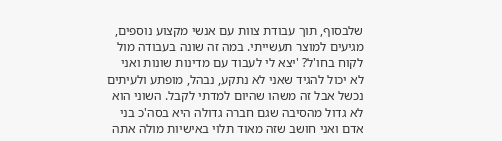שלבסוף, תוך עבודת צוות עם אנשי מקצוע נוספים, מגיעים למוצר תעשייתי. במה זה שונה בעבודה מול לקוח בחו'ל? 'יצא לי לעבוד עם מדינות שונות ואני לא יכול להגיד שאני לא נתקע, נבהל, מופתע ולעיתים נכשל אבל זה משהו שהיום למדתי לקבל. השוני הוא לא גדול מהסיבה שגם חברה גדולה היא בסה'כ בני אדם ואני חושב שזה מאוד תלוי באישיות מולה אתה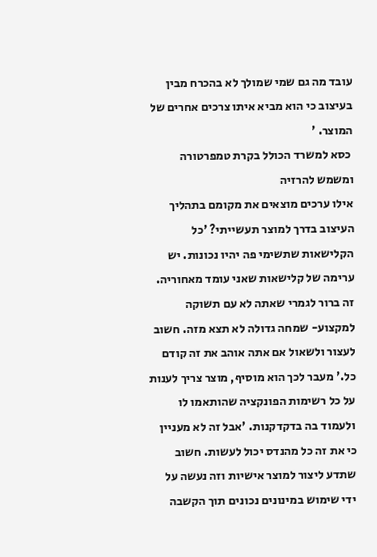עובד מה גם שמי שמולך לא בהכרח מבין בעיצוב כי הוא מביא איתו צרכים אחרים של המוצר. '
 כסא למשרד הכולל בקרת טמפרטורה ומשמש להרזיה
אילו ערכים מוצאים את מקומם בתהליך העיצוב בדרך למוצר תעשייתי? 'כל הקלישאות שתשימי פה יהיו נכונות. יש ערימה של קלישאות שאני עומד מאחוריה. זה ברור לגמרי שאתה לא עם תשוקה למקצוע- שמחה גדולה לא תצא מזה. חשוב לעצור ולשאול אם אתה אוהב את זה קודם כל.' מעבר לכך הוא מוסיף, מוצר צריך לענות על כל רשימות הפונקציה שהותאמו לו ולעמוד בה בדקדקנות. 'אבל זה לא מעניין כי את זה כל מהנדס יכול לעשות. חשוב שתדע ליצור למוצר אישיות וזה נעשה על ידי שימוש במינונים נכונים תוך הקשבה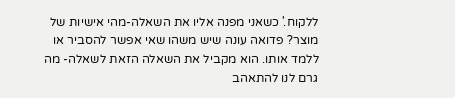ללקוח.' כשאני מפנה אליו את השאלה-מהי אישיות של מוצר? פדואה עונה שיש משהו שאי אפשר להסביר או ללמד אותו. הוא מקביל את השאלה הזאת לשאלה- מה גרם לנו להתאהב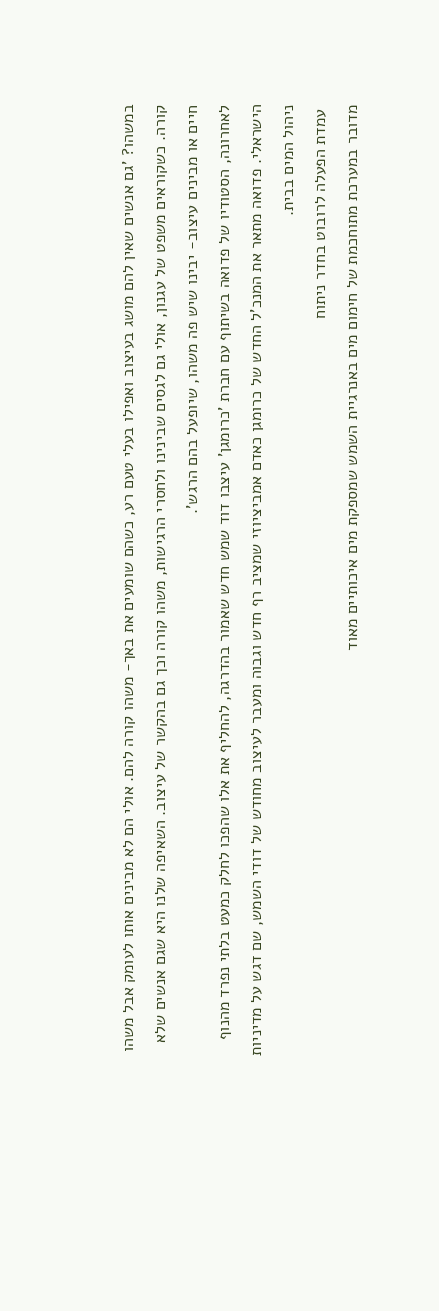במשהו? 'גם אנשים שאין להם מושג בעיצוב ואפילו בעלי טעם רע, כשהם שומעים את באך- משהו קורה להם. אולי הם לא מבינים אותו לעומק אבל משהו קורה. כשקוראים משפט של עגנון, אולי גם לגסים שבינינו ולחסרי הרגישות, משהו קורה וכך גם בהקשר של עיצוב. השאיפה שלנו היא שגם אנשים שלא חיים או מבינים עיצוב- יבינו שיש פה משהו, שיופעל בהם הרגש'.
לאחרונה, הסטודיו של פדואה בשיתוף עם חברת 'כרומגן' עיצבו דוד שמש חדש שאמור בהדרגה, להחליף את אלו שהפכו לחלק כמעט בלתי נפרד מהנוף הישראלי. פדואה מתאר את המנכ'ל החדש של כרומגן כאדם אמביציוזי שמציב רף חדש וגבוה ומעבר לעיצוב מחודש של דודי השמש, שם דגש על מדיניות ניהול המים בבית.
 עמדת הפעלה לרובוט בחדר ניתוח
מדובר במערכת מתוחכמת של חימום מים באנרגיית השמש שמספקת מים איכותיים מאוד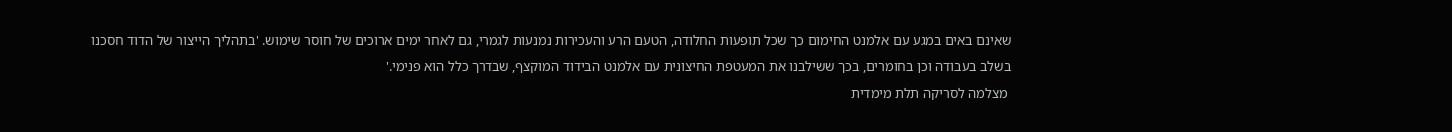שאינם באים במגע עם אלמנט החימום כך שכל תופעות החלודה, הטעם הרע והעכירות נמנעות לגמרי, גם לאחר ימים ארוכים של חוסר שימוש. 'בתהליך הייצור של הדוד חסכנו בשלב בעבודה וכן בחומרים, בכך ששילבנו את המעטפת החיצונית עם אלמנט הבידוד המוקצף, שבדרך כלל הוא פנימי.'
 מצלמה לסריקה תלת מימדית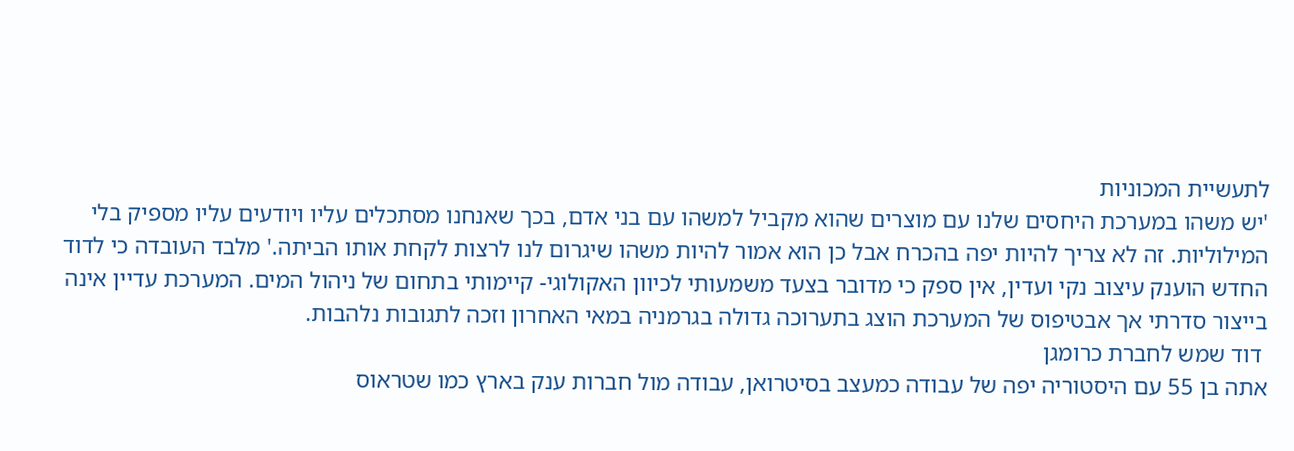לתעשיית המכוניות
'יש משהו במערכת היחסים שלנו עם מוצרים שהוא מקביל למשהו עם בני אדם, בכך שאנחנו מסתכלים עליו ויודעים עליו מספיק בלי המילוליות. זה לא צריך להיות יפה בהכרח אבל כן הוא אמור להיות משהו שיגרום לנו לרצות לקחת אותו הביתה.' מלבד העובדה כי לדוד החדש הוענק עיצוב נקי ועדין, אין ספק כי מדובר בצעד משמעותי לכיוון האקולוגי- קיימותי בתחום של ניהול המים. המערכת עדיין אינה בייצור סדרתי אך אבטיפוס של המערכת הוצג בתערוכה גדולה בגרמניה במאי האחרון וזכה לתגובות נלהבות.
 דוד שמש לחברת כרומגן
אתה בן 55 עם היסטוריה יפה של עבודה כמעצב בסיטרואן, עבודה מול חברות ענק בארץ כמו שטראוס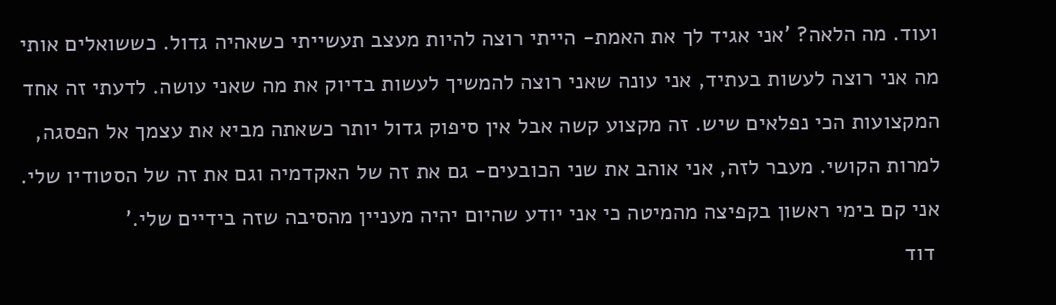ועוד. מה הלאה? 'אני אגיד לך את האמת- הייתי רוצה להיות מעצב תעשייתי כשאהיה גדול. כששואלים אותי מה אני רוצה לעשות בעתיד, אני עונה שאני רוצה להמשיך לעשות בדיוק את מה שאני עושה. לדעתי זה אחד המקצועות הכי נפלאים שיש. זה מקצוע קשה אבל אין סיפוק גדול יותר כשאתה מביא את עצמך אל הפסגה, למרות הקושי. מעבר לזה, אני אוהב את שני הכובעים- גם את זה של האקדמיה וגם את זה של הסטודיו שלי. אני קם בימי ראשון בקפיצה מהמיטה כי אני יודע שהיום יהיה מעניין מהסיבה שזה בידיים שלי.'
 דוד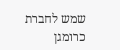שמש לחברת כרומגן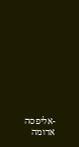-אליפסה אדומה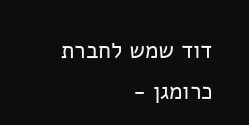דוד שמש לחברת כרומגן -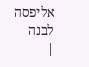אליפסה לבנה
|